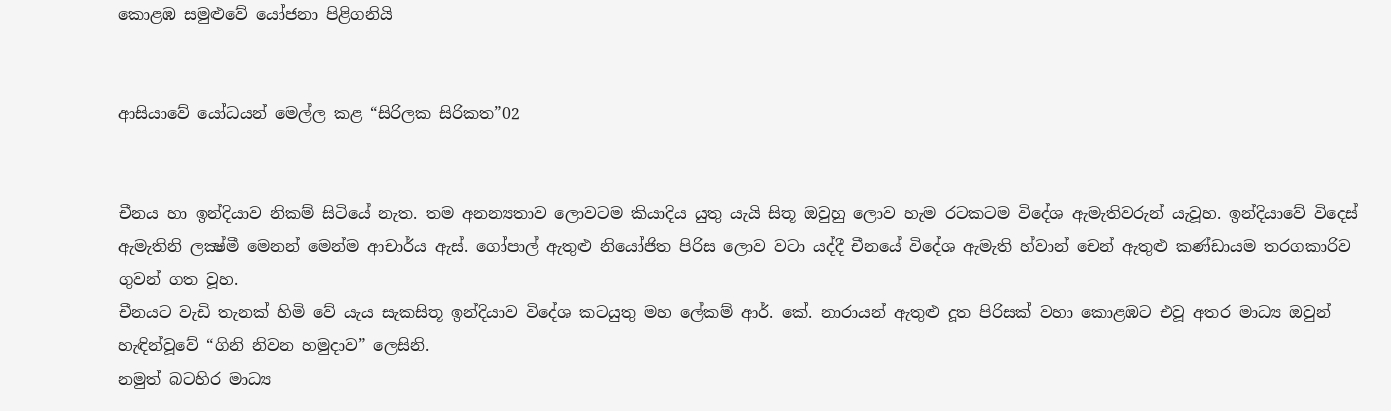කොළඹ සමුළුවේ යෝජනා පිළිගනියි


ආසියාවේ යෝධයන් මෙල්ල කළ “සිරිලක සිරිකත”02


චීනය හා ඉන්දියාව නිකම් සිටියේ නැත. තම අනන්‍යතාව ලොවටම කියාදිය යුතු යැයි සිතූ ඔවුහු ලොව හැම රටකටම විදේශ ඇමැතිවරුන් යැවූහ. ඉන්දියාවේ විදෙස් ඇමැතිනි ලක්‍ෂ්මී මෙනන් මෙන්ම ආචාර්ය ඇස්. ගෝපාල් ඇතුළු නියෝජිත පිරිස ලොව වටා යද්දී චීනයේ විදේශ ඇමැති හ්වාන් චෙන් ඇතුළු කණ්ඩායම තරගකාරිව ගුවන් ගත වූහ.
චීනයට වැඩි තැනක් හිමි වේ යැය සැකසිතූ ඉන්දියාව විදේශ කටයුතු මහ ලේකම් ආර්. කේ. නාරායන් ඇතුළු දූත පිරිසක් වහා කොළඹට එවූ අතර මාධ්‍ය ඔවුන් හැඳින්වූවේ “ගිනි නිවන හමුදාව” ලෙසිනි.
නමුත් බටහිර මාධ්‍ය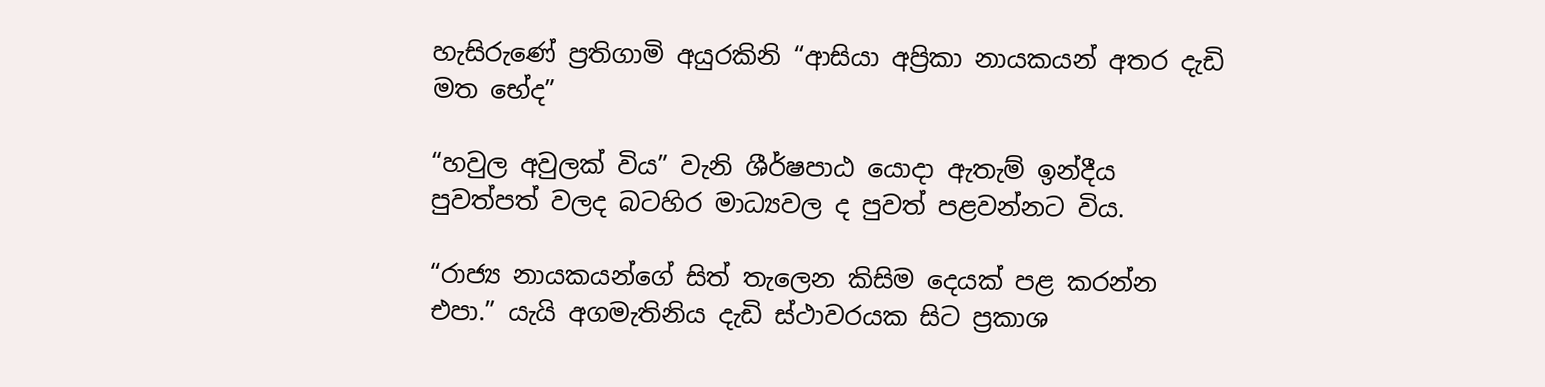හැසිරුණේ ප්‍රතිගාමි අයුරකිනි “ආසියා අප්‍රිකා නායකයන් අතර දැඩි මත භේද”

“හවුල අවුලක් විය” වැනි ශීර්ෂපාඨ යොදා ඇතැම් ඉන්දීය පුවත්පත් වලද බටහිර මාධ්‍යවල ද පුවත් පළවන්නට විය.

“රාජ්‍ය නායකයන්ගේ සිත් තැලෙන කිසිම දෙයක් පළ කරන්න එපා.” යැයි අගමැතිනිය දැඩි ස්ථාවරයක සිට ප්‍රකාශ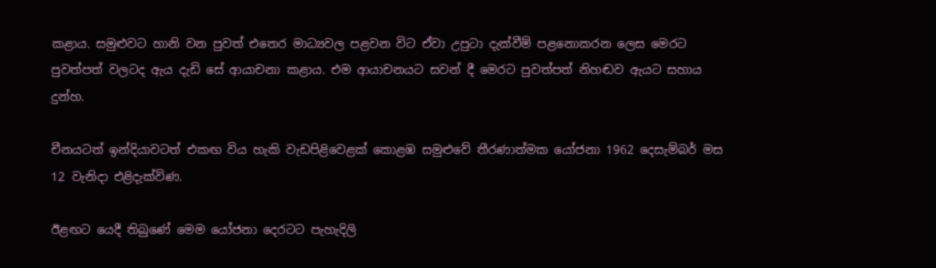කළාය. සමුළුවට හානි වන පුවත් එතෙර මාධ්‍යවල පළවන විට ඒවා උපුටා දැක්වීම් පළනොකරන ලෙස මෙරට පුවත්පත් වලටද ඇය දැඩි සේ ආයාචනා කළාය. එම ආයාචනයට සවන් දී මෙරට පුවත්පත් නිහඬව ඇයට සහාය දුන්හ.

චීනයටත් ඉන්දියාවටත් එකඟ විය හැකි වැඩපිළිවෙළක් කොළඹ සමුළුවේ තීරණාත්මක යෝජනා 1962 දෙසැම්බර් මස 12 වැනිදා එළිදැක්විණ.

ඊළඟට යෙදී තිබුණේ මෙම යෝජනා දෙරටට පැහැදිලි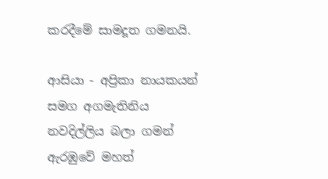කරදීමේ සාමදූත ගමනයි.

ආසියා - අප්‍රිකා නායකයන් සමග අගමැතිනිය නවදිල්ලිය බලා ගමන් ඇරඹුවේ මහත්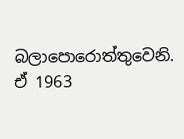බලාපොරොත්තුවෙනි. ඒ 1963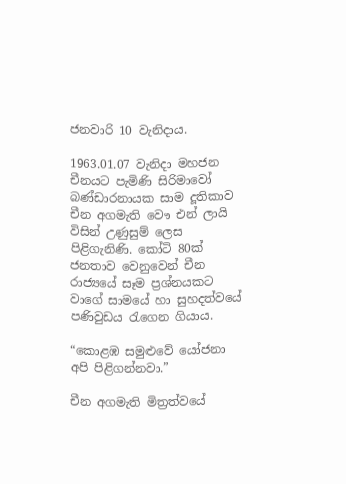ජනවාරි 10 වැනිදාය.

1963.01.07 වැනිදා මහජන චීනයට පැමිණි සිරිමාවෝ බණ්ඩාරනායක සාම දූතිකාව චීන අගමැති වෞ එන් ලායි විසින් උණුසුම් ලෙස පිළිගැනිණි. කෝටි 80ක් ජනතාව වෙනුවෙන් චීන රාජ්‍යයේ සෑම ප්‍රශ්නයකට වාගේ සාමයේ හා සුහදත්වයේ පණිවුඩය රැගෙන ගියාය.

“කොළඹ සමුළුවේ යෝජනා අපි පිළිගන්නවා.”

චීන අගමැති මිත්‍රත්වයේ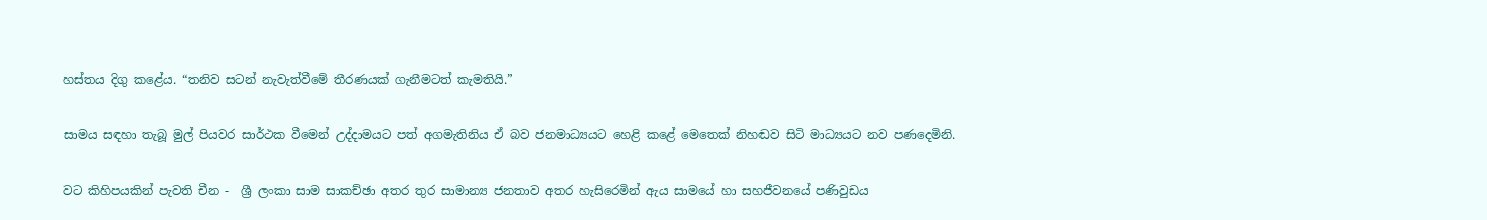හස්තය දිගු කළේය. “තනිව සටන් නැවැත්වීමේ තීරණයක් ගැනීමටත් කැමතියි.”

සාමය සඳහා තැබූ මුල් පියවර සාර්ථක වීමෙන් උද්දාමයට පත් අගමැතිනිය ඒ බව ජනමාධ්‍යයට හෙළි කළේ මෙතෙක් නිහඬව සිටි මාධ්‍යයට නව පණදෙමිනි.

වට කිහිපයකින් පැවති චීන -  ශ්‍රී ලංකා සාම සාකච්ඡා අතර තුර සාමාන්‍ය ජනතාව අතර හැසිරෙමින් ඇය සාමයේ හා සහජීවනයේ පණිවුඩය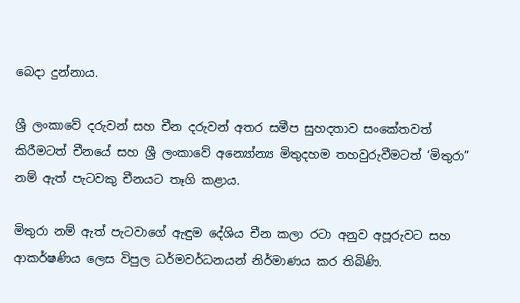බෙදා දුන්නාය.

ශ්‍රී ලංකාවේ දරුවන් සහ චීන දරුවන් අතර සමීප සුහදතාව සංකේතවත් කිරීමටත් චීනයේ සහ ශ්‍රී ලංකාවේ අන්‍යෝන්‍ය මිතුදහම තහවුරුවීමටත් ‘මිතුරා” නම් ඇත් පැටවකු චීනයට තෑගි කළාය.

මිතුරා නම් ඇත් පැටවාගේ ඇඳුම දේශිය චීන කලා රටා අනුව අපූරුවට සහ ආකර්ෂණිය ලෙස විපුල ධර්මවර්ධනයන් නිර්මාණය කර තිබිණි.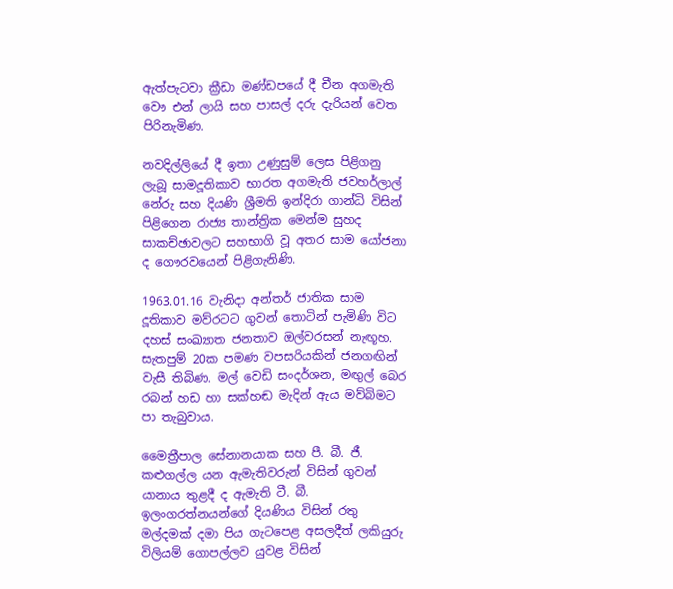ඇත්පැටවා ක්‍රීඩා මණ්ඩපයේ දී චීන අගමැති වෞ එන් ලායි සහ පාසල් දරු දැරියන් වෙත පිරිනැමිණ.

නවදිල්ලියේ දී ඉතා උණුසුම් ලෙස පිළිගනු ලැබූ සාමදූතිකාව භාරත අගමැති ජවහර්ලාල් නේරු සහ දියණි ශ්‍රීමති ඉන්දිරා ගාන්ධි විසින් පිළිගෙන රාජ්‍ය තාන්ත්‍රික මෙන්ම සුහද සාකච්ඡාවලට සහභාගි වූ අතර සාම යෝජනා ද ගෞරවයෙන් පිළිගැනිණි.

1963.01.16 වැනිදා අන්තර් ජාතික සාම දූතිකාව මව්රටට ගුවන් තොටින් පැමිණි විට දහස් සංඛ්‍යාත ජනතාව ඔල්වරසන් නැඟූහ. සැතපුම් 20ක පමණ වපසරියකින් ජනගඟින් වැසී තිබිණ. මල් වෙඩි සංදර්ශන, මඟුල් බෙර රබන් හඩ හා සක්හඬ මැදින් ඇය මව්බිමට පා තැබුවාය.

මෛත්‍රීපාල සේනානයාක සහ පී. බී. ජී. කළුගල්ල යන ඇමැතිවරුන් විසින් ගුවන් යානාය තුළදී ද ඇමැති ටී. බී. ඉලංගරත්නයන්ගේ දියණිය විසින් රතු මල්දමක් දමා පිය ගැටපෙළ අසලදීත් ලකියුරු විලියම් ගොපල්ලව යුවළ විසින්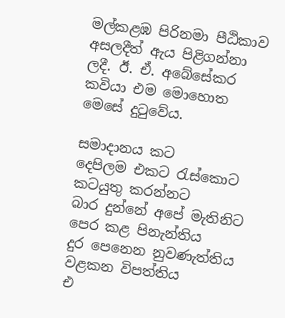මල්කළඹ පිරිනමා පීඨිකාව අසලදීත් ඇය පිළිගන්නා ලදී. ඊ. ඒ. අබේසේකර කවියා එම මොහොත මෙසේ දුටුවේය.

සමාදානය කට
දෙපිලම එකට රැස්කොට
කටයුතු කරන්නට
බාර දුන්නේ අපේ මැතිනිට
පෙර කළ පිනැන්තිය
දුර පෙනෙන නුවණැත්තිය
වළකන විපත්තිය
එ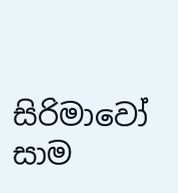සිරිමාවෝ සාම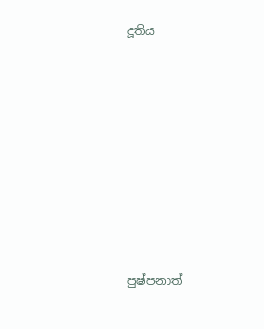දූතිය








පුෂ්පනාත්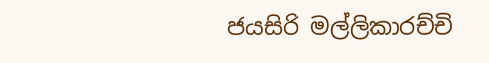ජයසිරි මල්ලිකාරච්චි